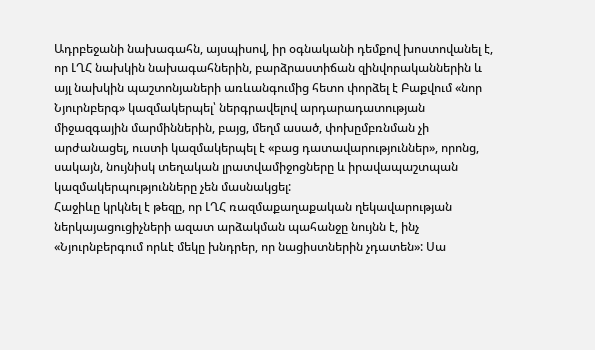Ադրբեջանի նախագահն, այսպիսով, իր օգնականի դեմքով խոստովանել է, որ ԼՂՀ նախկին նախագահներին, բարձրաստիճան զինվորականներին և այլ նախկին պաշտոնյաների առևանգումից հետո փորձել է Բաքվում «նոր Նյուրնբերգ» կազմակերպել՝ ներգրավելով արդարադատության միջազգային մարմիններին, բայց, մեղմ ասած, փոխըմբռնման չի արժանացել, ուստի կազմակերպել է «բաց դատավարություններ», որոնց, սակայն, նույնիսկ տեղական լրատվամիջոցները և իրավապաշտպան կազմակերպությունները չեն մասնակցել:
Հաջիևը կրկնել է թեզը, որ ԼՂՀ ռազմաքաղաքական ղեկավարության ներկայացուցիչների ազատ արձակման պահանջը նույնն է, ինչ «Նյուրնբերգում որևէ մեկը խնդրեր, որ նացիստներին չդատեն»: Սա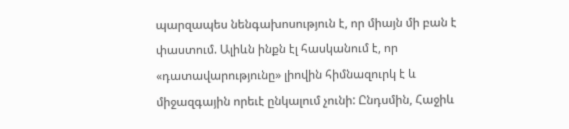պարզապես նենգախոսություն է, որ միայն մի բան է փաստում. Ալիևն ինքն էլ հասկանում է, որ «դատավարությունը» լիովին հիմնազուրկ է և միջազգային որեւէ ընկալում չունի: Ընդսմին, Հաջիև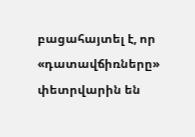բացահայտել է, որ «դատավճիռները» փետրվարին են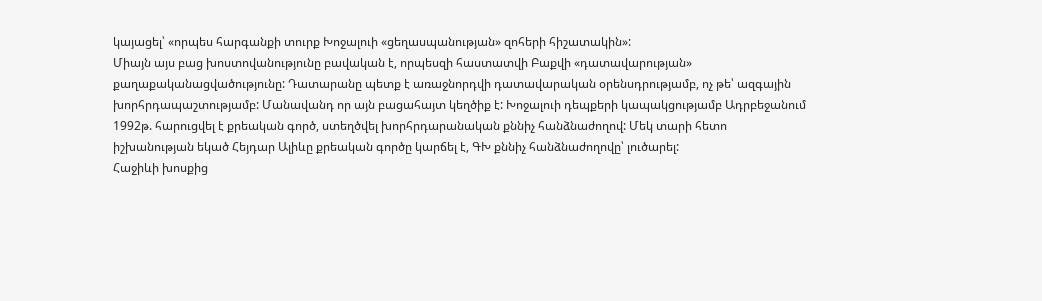կայացել՝ «որպես հարգանքի տուրք Խոջալուի «ցեղասպանության» զոհերի հիշատակին»:
Միայն այս բաց խոստովանությունը բավական է, որպեսզի հաստատվի Բաքվի «դատավարության» քաղաքականացվածությունը: Դատարանը պետք է առաջնորդվի դատավարական օրենսդրությամբ, ոչ թե՝ ազգային խորհրդապաշտությամբ: Մանավանդ որ այն բացահայտ կեղծիք է: Խոջալուի դեպքերի կապակցությամբ Ադրբեջանում 1992թ. հարուցվել է քրեական գործ, ստեղծվել խորհրդարանական քննիչ հանձնաժողով: Մեկ տարի հետո իշխանության եկած Հեյդար Ալիևը քրեական գործը կարճել է, ԳԽ քննիչ հանձնաժողովը՝ լուծարել:
Հաջիևի խոսքից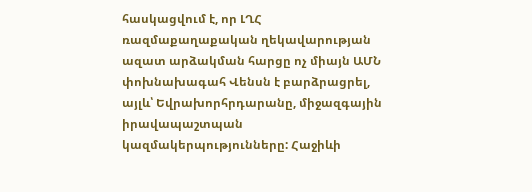հասկացվում է, որ ԼՂՀ ռազմաքաղաքական ղեկավարության ազատ արձակման հարցը ոչ միայն ԱՄՆ փոխնախագահ Վենսն է բարձրացրել, այլև՝ Եվրախորհրդարանը, միջազգային իրավապաշտպան կազմակերպությունները: Հաջիևի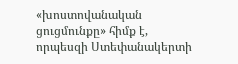«խոստովանական ցուցմունքը» հիմք է, որպեսզի Ստեփանակերտի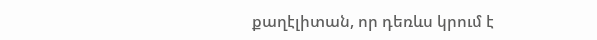քաղէլիտան, որ դեռևս կրում է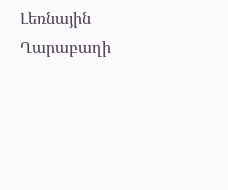Լեռնային Ղարաբաղի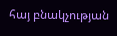հայ բնակչության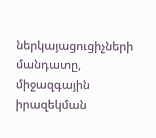ներկայացուցիչների մանդատը, միջազգային իրազեկման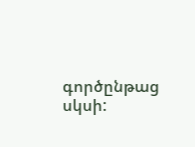գործընթաց սկսի: